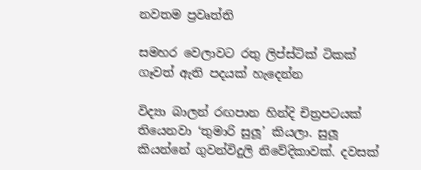නවතම ප්‍රවෘත්ති

සමහර වෙලාවට රතු ලිප්ස්ටික් ටිකක් ගෑවත් ඇති පදයක් හැදෙන්න

විද්‍යා බාලන් රඟපාන හින්දි චිත්‍රපටයක් තියෙනවා ‘තුමාරි සුලූ’ කියලා. සුලූ කියන්නේ ගුවන්විදුලි නිවේදිකාවක්. දවසක්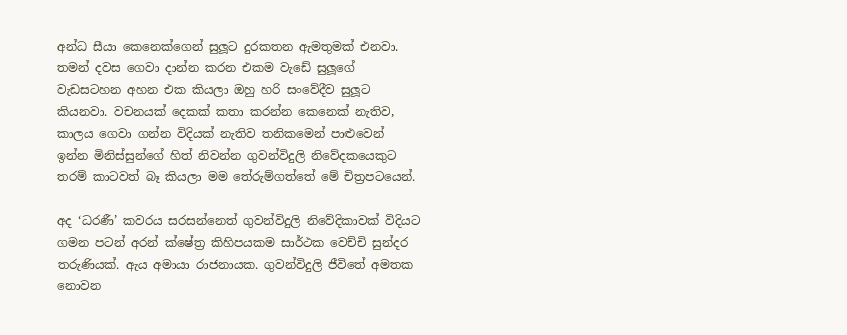අන්ධ සීයා කෙනෙක්ගෙන් සුලූට දුරකතන ඇමතුමක් එනවා. තමන් දවස ගෙවා දාන්න කරන එකම වැඩේ සුලූගේ වැඩසටහන අහන එක කියලා ඔහු හරි සංවේදීව සුලූට කියනවා. වචනයක් දෙකක් කතා කරන්න කෙනෙක් නැතිව, කාලය ගෙවා ගන්න විදියක් නැතිව තනිකමෙන් පාළුවෙන් ඉන්න මිනිස්සුන්ගේ හිත් නිවන්න ගුවන්විදුලි නිවේදකයෙකුට තරම් කාටවත් බෑ කියලා මම තේරුම්ගත්තේ මේ චිත්‍රපටයෙන්.

අද ‘ධරණී’ කවරය සරසන්නෙත් ගුවන්විදුලි නිවේදිකාවක් විදියට ගමන පටන් අරන් ක්ෂේත්‍ර කිහිපයකම සාර්ථක වෙච්චි සුන්දර තරුණියක්. ඇය අමායා රාජනායක. ගුවන්විදුලි ජීවිතේ අමතක නොවන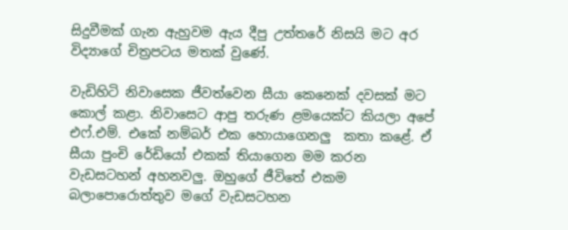සිදුවීමක් ගැන ඇහුවම ඇය දීපු උත්තරේ නිසයි මට අර විද්‍යාගේ චිත්‍රපටය මතක් වුණේ.

වැඩිහිටි නිවාසෙක ජීවත්වෙන සීයා කෙනෙක් දවසක් මට කොල් කළා. නිවාසෙට ආපු තරුණ ළමයෙක්ට කියලා අපේ එෆ්.එම්. එකේ නම්බර් එක හොයාගෙනලු  කතා කළේ. ඒ සීයා පුංචි රේඩියෝ එකක් තියාගෙන මම කරන වැඩසටහන් අහනවලු. ඔහුගේ ජීවිතේ එකම  බලාපොරොත්තුව මගේ වැඩසටහන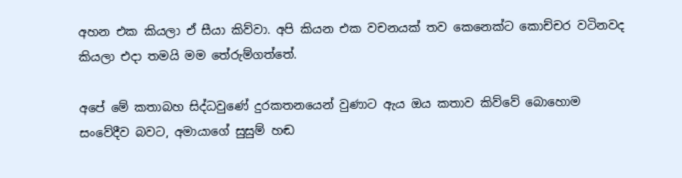අහන එක කියලා ඒ සීයා කිව්වා. අපි කියන එක වචනයක් තව කෙනෙක්ට කොච්චර වටිනවද කියලා එදා තමයි මම තේරුම්ගත්තේ.

අපේ මේ කතාබහ සිද්ධවුණේ දුරකතනයෙන් වුණාට ඇය ඔය කතාව කිව්වේ බොහොම සංවේදීව බවට, අමායාගේ සුසුම් හඬ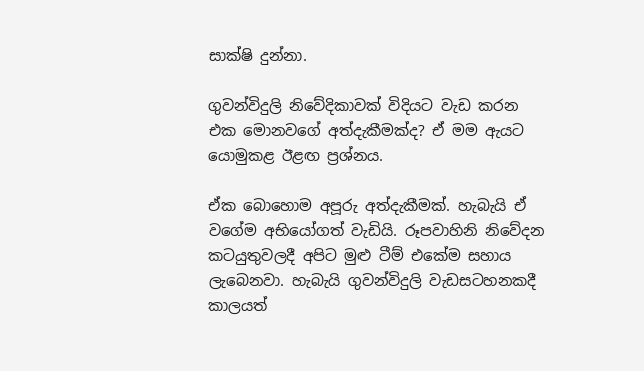සාක්ෂි දුන්නා.

ගුවන්විදුලි නිවේදිකාවක් විදියට වැඩ කරන එක මොනවගේ අත්දැකීමක්ද? ඒ මම ඇයට යොමුකළ ඊළඟ ප්‍රශ්නය.

ඒක බොහොම අපූරු අත්දැකීමක්. හැබැයි ඒ වගේම අභියෝගත් වැඩියි. රූපවාහිනි නිවේදන කටයුතුවලදී අපිට මුළු ටීම් එකේම සහාය ලැබෙනවා. හැබැයි ගුවන්විදුලි වැඩසටහනකදී කාලයත්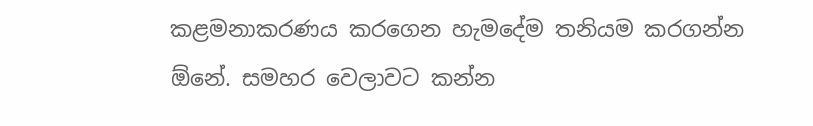කළමනාකරණය කරගෙන හැමදේම තනියම කරගන්න ඕනේ. සමහර වෙලාවට කන්න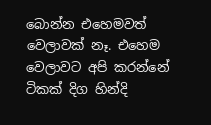බොන්න එහෙමවත් වෙලාවක් නෑ. එහෙම වෙලාවට අපි කරන්නේ ටිකක් දිග හින්දි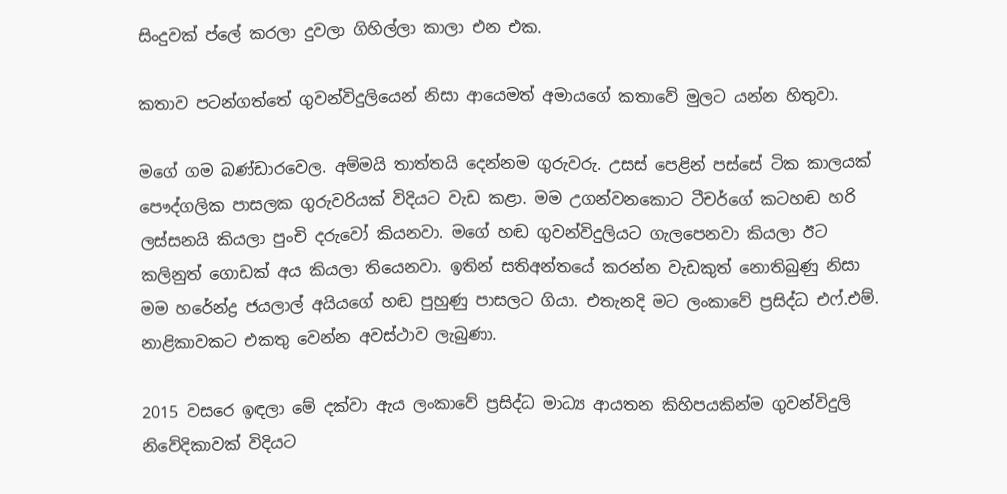සිංදුවක් ප්ලේ කරලා දුවලා ගිහිල්ලා කාලා එන එක.

කතාව පටන්ගත්තේ ගුවන්විදුලියෙන් නිසා ආයෙමත් අමායගේ කතාවේ මුලට යන්න හිතුවා.

මගේ ගම බණ්ඩාරවෙල. අම්මයි තාත්තයි දෙන්නම ගුරුවරු. උසස් පෙළින් පස්සේ ටික කාලයක් පෞද්ගලික පාසලක ගුරුවරියක් විදියට වැඩ කළා. මම උගන්වනකොට ටීචර්ගේ කටහඬ හරි ලස්සනයි කියලා පුංචි දරුවෝ කියනවා. මගේ හඬ ගුවන්විදුලියට ගැලපෙනවා කියලා ඊට කලිනුත් ගොඩක් අය කියලා තියෙනවා. ඉතින් සතිඅන්තයේ කරන්න වැඩකුත් නොතිබුණු නිසා මම හරේන්ද්‍ර ජයලාල් අයියගේ හඬ පුහුණු පාසලට ගියා. එතැනදි මට ලංකාවේ ප්‍රසිද්ධ එෆ්.එම්. නාළිකාවකට එකතු වෙන්න අවස්ථාව ලැබුණා.

2015 වසරෙ ඉඳලා මේ දක්වා ඇය ලංකාවේ ප්‍රසිද්ධ මාධ්‍ය ආයතන කිහිපයකින්ම ගුවන්විදුලි නිවේදිකාවක් විදියට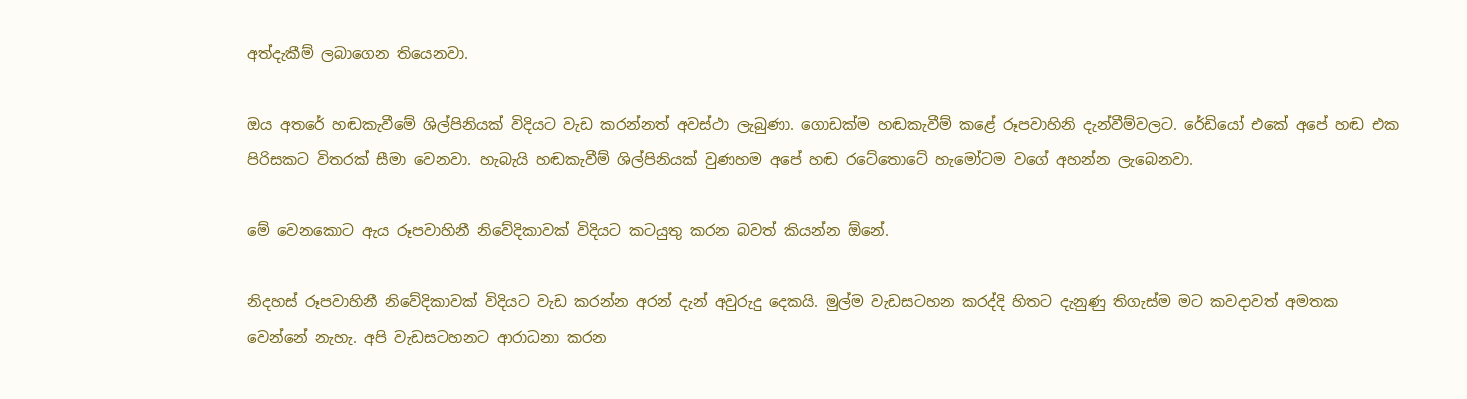අත්දැකීම් ලබාගෙන තියෙනවා.

ඔය අතරේ හඬකැවීමේ ශිල්පිනියක් විදියට වැඩ කරන්නත් අවස්ථා ලැබුණා. ගොඩක්ම හඬකැවීම් කළේ රූපවාහිනි දැන්වීම්වලට. රේඩියෝ එකේ අපේ හඬ එක පිරිසකට විතරක් සීමා වෙනවා. හැබැයි හඬකැවීම් ශිල්පිනියක් වුණහම අපේ හඬ රටේතොටේ හැමෝටම වගේ අහන්න ලැබෙනවා.

මේ වෙනකොට ඇය රූපවාහිනී නිවේදිකාවක් විදියට කටයුතු කරන බවත් කියන්න ඕනේ.

නිදහස් රූපවාහිනී නිවේදිකාවක් විදියට වැඩ කරන්න අරන් දැන් අවුරුදු දෙකයි. මුල්ම වැඩසටහන කරද්දි හිතට දැනුණු තිගැස්ම මට කවදාවත් අමතක වෙන්නේ නැහැ. අපි වැඩසටහනට ආරාධනා කරන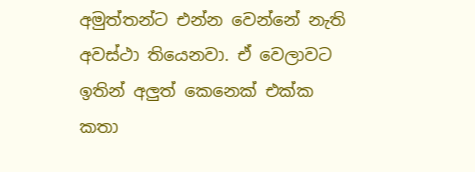අමුත්තන්ට එන්න වෙන්නේ නැති අවස්ථා තියෙනවා. ඒ වෙලාවට ඉතින් අලුත් කෙනෙක් එක්ක කතා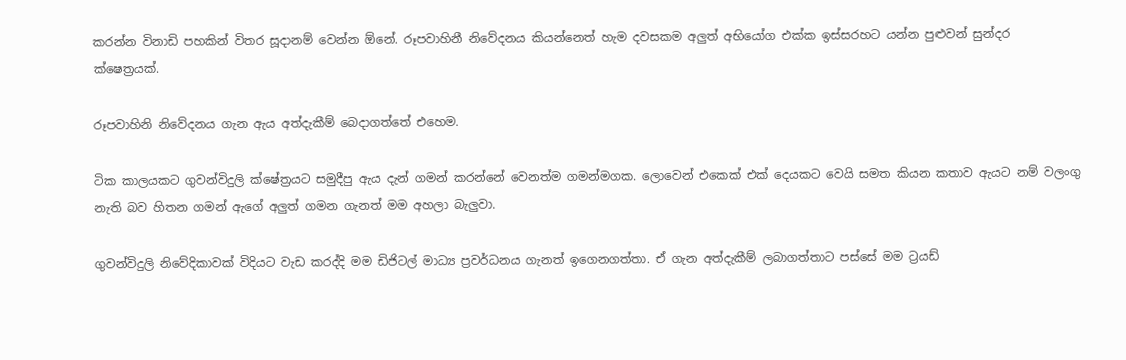කරන්න විනාඩි පහකින් විතර සූදානම් වෙන්න ඕනේ. රූපවාහිනී නිවේදනය කියන්නෙත් හැම දවසකම අලුත් අභියෝග එක්ක ඉස්සරහට යන්න පුළුවන් සුන්දර ක්ෂෙත්‍රයක්.

රූපවාහිනි නිවේදනය ගැන ඇය අත්දැකීම් බෙදාගත්තේ එහෙම.

ටික කාලයකට ගුවන්විදුලි ක්ෂේත්‍රයට සමුදීපු ඇය දැන් ගමන් කරන්නේ වෙනත්ම ගමන්මගක. ලොවෙන් එකෙක් එක් දෙයකට වෙයි සමත කියන කතාව ඇයට නම් වලංගු නැති බව හිතන ගමන් ඇගේ අලුත් ගමන ගැනත් මම අහලා බැලුවා.

ගුවන්විදුලි නිවේදිකාවක් විදියට වැඩ කරද්දි මම ඩිජිටල් මාධ්‍ය ප්‍රවර්ධනය ගැනත් ඉගෙනගත්තා. ඒ ගැන අත්දැකීම් ලබාගත්තාට පස්සේ මම ට්‍රයඩ්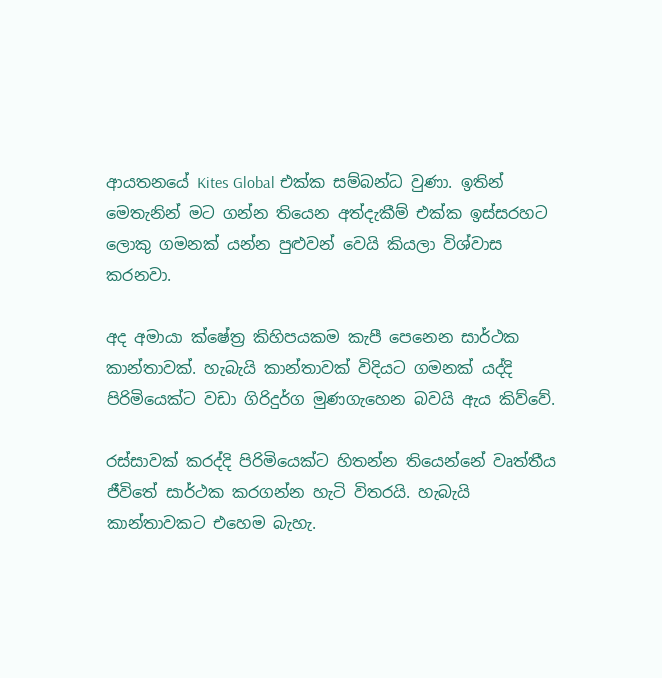ආයතනයේ Kites Global එක්ක සම්බන්ධ වුණා. ඉතින් මෙතැනින් මට ගන්න තියෙන අත්දැකීම් එක්ක ඉස්සරහට ලොකු ගමනක් යන්න පුළුවන් වෙයි කියලා විශ්වාස කරනවා.

අද අමායා ක්ෂේත්‍ර කිහිපයකම කැපී පෙනෙන සාර්ථක කාන්තාවක්. හැබැයි කාන්තාවක් විදියට ගමනක් යද්දි පිරිමියෙක්ට වඩා ගිරිදුර්ග මුණගැහෙන බවයි ඇය කිව්වේ.

රස්සාවක් කරද්දි පිරිමියෙක්ට හිතන්න තියෙන්නේ වෘත්තීය ජීවිතේ සාර්ථක කරගන්න හැටි විතරයි. හැබැයි කාන්තාවකට එහෙම බැහැ.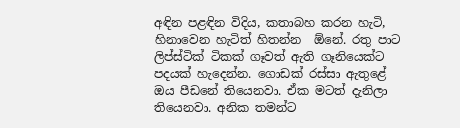අඳින පළඳින විදිය, කතාබහ කරන හැටි, හිනාවෙන හැටිත් හිතන්න  ඕනේ. රතු පාට ලිප්ස්ටික් ටිකක් ගෑවත් ඇති ගෑනියෙක්ට පදයක් හැදෙන්න. ගොඩක් රස්සා ඇතුළේ ඔය පීඩනේ තියෙනවා. ඒක මටත් දැනිලා තියෙනවා. අනික තමන්ට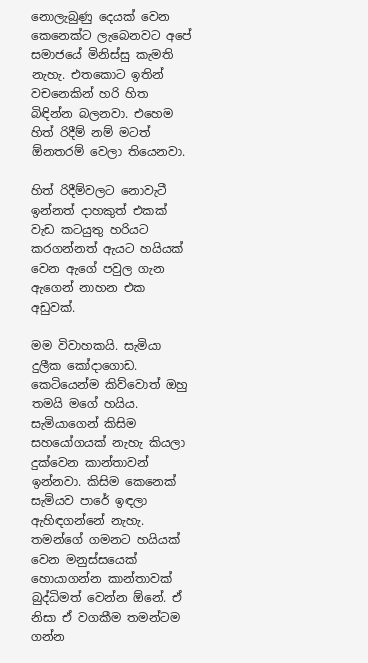නොලැබුණු දෙයක් වෙන කෙනෙක්ට ලැබෙනවට අපේ සමාජයේ මිනිස්සු කැමති නැහැ. එතකොට ඉතින් වචනෙකින් හරි හිත බිඳින්න බලනවා. එහෙම හිත් රිදීම් නම් මටත් ඕනතරම් වෙලා තියෙනවා.

හිත් රිදීම්වලට නොවැටී ඉන්නත් දාහකුත් එකක් වැඩ කටයුතු හරියට කරගන්නත් ඇයට හයියක් වෙන ඇගේ පවුල ගැන ඇගෙන් නාහන එක අඩුවක්.

මම විවාහකයි. සැමියා දුලීක කෝදාගොඩ. කෙටියෙන්ම කිව්වොත් ඔහු තමයි මගේ හයිය. සැමියාගෙන් කිසිම සහයෝගයක් නැහැ කියලා දුක්වෙන කාන්තාවන් ඉන්නවා. කිසිම කෙනෙක් සැමියව පාරේ ඉඳලා ඇහිඳගන්නේ නැහැ. තමන්ගේ ගමනට හයියක් වෙන මනුස්සයෙක් හොයාගන්න කාන්තාවක් බුද්ධිමත් වෙන්න ඕනේ. ඒ නිසා ඒ වගකීම තමන්ටම ගන්න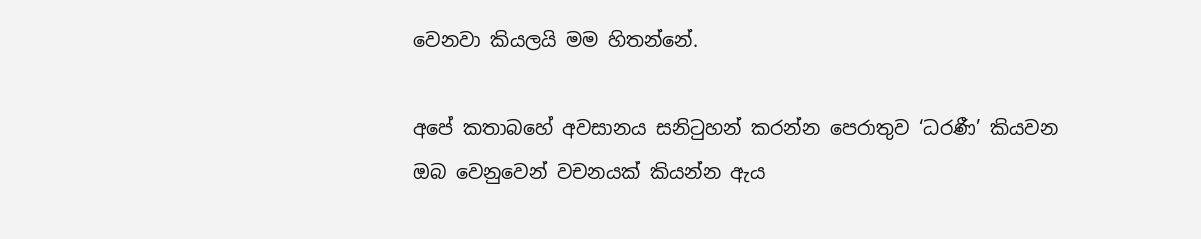වෙනවා කියලයි මම හිතන්නේ.

අපේ කතාබහේ අවසානය සනිටුහන් කරන්න පෙරාතුව ‘ධරණී’ කියවන ඔබ වෙනුවෙන් වචනයක් කියන්න ඇය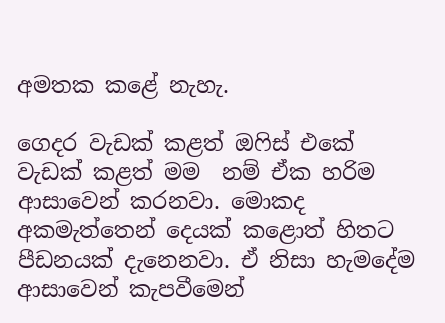අමතක කළේ නැහැ.

ගෙදර වැඩක් කළත් ඔෆිස් එකේ වැඩක් කළත් මම  නම් ඒක හරිම ආසාවෙන් කරනවා. මොකද අකමැත්තෙන් දෙයක් කළොත් හිතට පීඩනයක් දැනෙනවා. ඒ නිසා හැමදේම ආසාවෙන් කැපවීමෙන්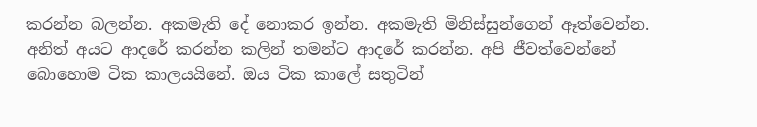කරන්න බලන්න. අකමැති දේ නොකර ඉන්න. අකමැති මිනිස්සුන්ගෙන් ඈත්වෙන්න. අනිත් අයට ආදරේ කරන්න කලින් තමන්ට ආදරේ කරන්න. අපි ජීවත්වෙන්නේ බොහොම ටික කාලයයිනේ. ඔය ටික කාලේ සතුටින්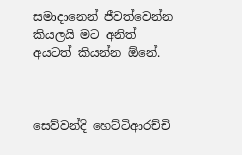සමාදානෙන් ජීවත්වෙන්න කියලයි මට අනිත් අයටත් කියන්න ඕනේ.



සෙව්වන්දි හෙට්ටිආරච්චි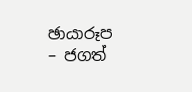ඡායාරූප – ජගත්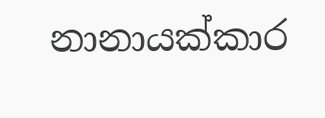නානායක්කාර